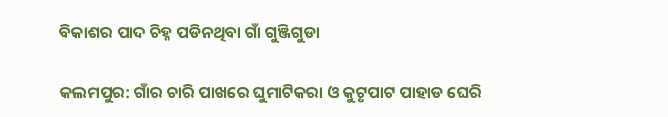ବିକାଶର ପାଦ ଚିହ୍ନ ପଡିନଥିବା ଗାଁ ଗୁଞ୍ଜିଗୁଡା

କଲମପୁର: ଗାଁର ଚାରି ପାଖରେ ଘୁମାଟିକରା ଓ କୁଟୃପାଟ ପାହାଡ ଘେରି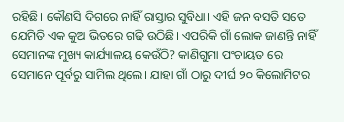ରହିଛି। କୌଣସି ଦିଗରେ ନାହିଁ ରାସ୍ତାର ସୁବିଧା। ଏହି ଜନ ବସତି ସତେ ଯେମିତି ଏକ କୁଅ ଭିତରେ ଗଢି ଉଠିଛି। ଏପରିକି ଗାଁ ଲୋକ ଜାଣନ୍ତି ନାହିଁ ସେମାନଙ୍କ ମୁଖ୍ୟ କାର୍ଯ୍ୟାଳୟ କେଉଁଠି? କାଣିଗୁମା ପଂଚାୟତ ରେ ସେମାନେ ପୂର୍ବରୁ ସାମିଲ ଥିଲେ। ଯାହା ଗାଁ ଠାରୁ ଦୀର୍ଘ ୨୦ କିଲୋମିଟର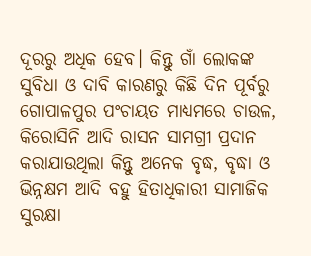ଦୂରରୁ ଅଧିକ ହେବ। କିନ୍ତୁ ଗାଁ ଲୋକଙ୍କ ସୁବିଧା ଓ ଦାବି କାରଣରୁ କିଛି ଦିନ ପୂର୍ବରୁ ଗୋପାଳପୁର ପଂଚାୟତ ମାଧ୍ୟମରେ ଚାଉଳ, କିରୋସିନି ଆଦି ରାସନ ସାମଗ୍ରୀ ପ୍ରଦାନ କରାଯାଉଥିଲା କିନ୍ତୁ ଅନେକ ବୃଦ୍ଧ, ବୃଦ୍ଧା ଓ ଭିନ୍ନକ୍ଷମ ଆଦି ବହୁ ହିତାଧିକାରୀ ସାମାଜିକ ସୁରକ୍ଷା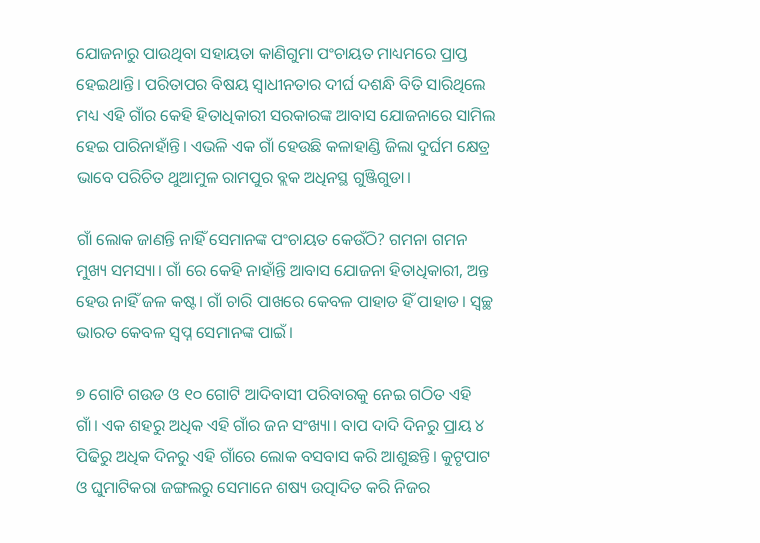ଯୋଜନାରୁ ପାଉଥିବା ସହାୟତା କାଣିଗୁମା ପଂଚାୟତ ମାଧ୍ୟମରେ ପ୍ରାପ୍ତ ହେଇଥାନ୍ତି। ପରିତାପର ବିଷୟ ସ୍ୱାଧୀନତାର ଦୀର୍ଘ ଦଶନ୍ଧି ବିତି ସାରିଥିଲେ ମଧ୍ୟ ଏହି ଗାଁର କେହି ହିତାଧିକାରୀ ସରକାରଙ୍କ ଆବାସ ଯୋଜନାରେ ସାମିଲ ହେଇ ପାରିନାହାଁନ୍ତି। ଏଭଳି ଏକ ଗାଁ ହେଉଛି କଳାହାଣ୍ଡି ଜିଲା ଦୁର୍ଘମ କ୍ଷେତ୍ର ଭାବେ ପରିଚିତ ଥୁଆମୁଳ ରାମପୁର ବ୍ଲକ ଅଧିନସ୍ଥ ଗୁଞ୍ଜିଗୁଡା।

ଗାଁ ଲୋକ ଜାଣନ୍ତି ନାହିଁ ସେମାନଙ୍କ ପଂଚାୟତ କେଉଁଠି? ଗମନା ଗମନ ମୁଖ୍ୟ ସମସ୍ୟା। ଗାଁ ରେ କେହି ନାହାଁନ୍ତି ଆବାସ ଯୋଜନା ହିତାଧିକାରୀ, ଅନ୍ତ ହେଉ ନାହିଁ ଜଳ କଷ୍ଟ। ଗାଁ ଚାରି ପାଖରେ କେବଳ ପାହାଡ ହିଁ ପାହାଡ। ସ୍ୱଚ୍ଛ ଭାରତ କେବଳ ସ୍ବପ୍ନ ସେମାନଙ୍କ ପାଇଁ।

୭ ଗୋଟି ଗଉଡ ଓ ୧୦ ଗୋଟି ଆଦିବାସୀ ପରିବାରକୁ ନେଇ ଗଠିତ ଏହି ଗାଁ। ଏକ ଶହରୁ ଅଧିକ ଏହି ଗାଁର ଜନ ସଂଖ୍ୟା। ବାପ ଦାଦି ଦିନରୁ ପ୍ରାୟ ୪ ପିଢିରୁ ଅଧିକ ଦିନରୁ ଏହି ଗାଁରେ ଲୋକ ବସବାସ କରି ଆଶୁଛନ୍ତି। କୁଟୃପାଟ ଓ ଘୁମାଟିକରା ଜଙ୍ଗଲରୁ ସେମାନେ ଶଷ୍ୟ ଉତ୍ପାଦିତ କରି ନିଜର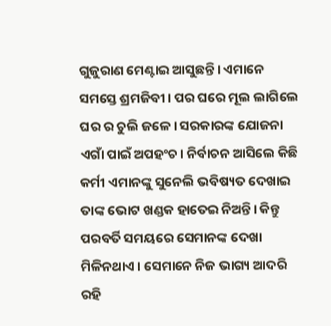ଗୁଜୁରାଣ ମେଣ୍ଟାଇ ଆସୁଛନ୍ତି। ଏମାନେ ସମସ୍ତେ ଶ୍ରମଜିବୀ। ପର ଘରେ ମୂଲ ଲାଗିଲେ ଘର ର ଚୁଲି ଜଳେ। ସରକାରଙ୍କ ଯୋଜନା ଏଗାଁ ପାଇଁ ଅପହଂଚ। ନିର୍ବାଚନ ଆସିଲେ କିଛି କର୍ମୀ ଏମାନଙ୍କୁ ସୁନେଲି ଭବିଷ୍ୟତ ଦେଖାଇ ତାଙ୍କ ଭୋଟ ଖଣ୍ଡକ ହାତେଇ ନିଅନ୍ତି। କିନ୍ତୁ ପରବର୍ତି ସମୟରେ ସେମାନଙ୍କ ଦେଖା ମିଳିନଥାଏ। ସେମାନେ ନିଜ ଭାଗ୍ୟ ଆଦରି ରହି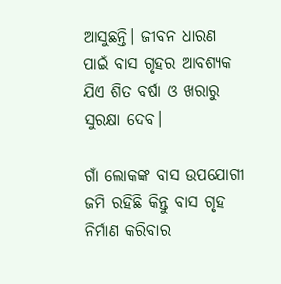ଆସୁଛନ୍ତି। ଜୀବନ ଧାରଣ ପାଇଁ ବାସ ଗୃହର ଆବଶ୍ୟକ ଯିଏ ଶିତ ବର୍ଷା ଓ ଖରାରୁ ସୁରକ୍ଷା ଦେବ।

ଗାଁ ଲୋକଙ୍କ ବାସ ଉପଯୋଗୀ ଜମି ରହିଛି କିନ୍ତୁ ବାସ ଗୃହ ନିର୍ମାଣ କରିବାର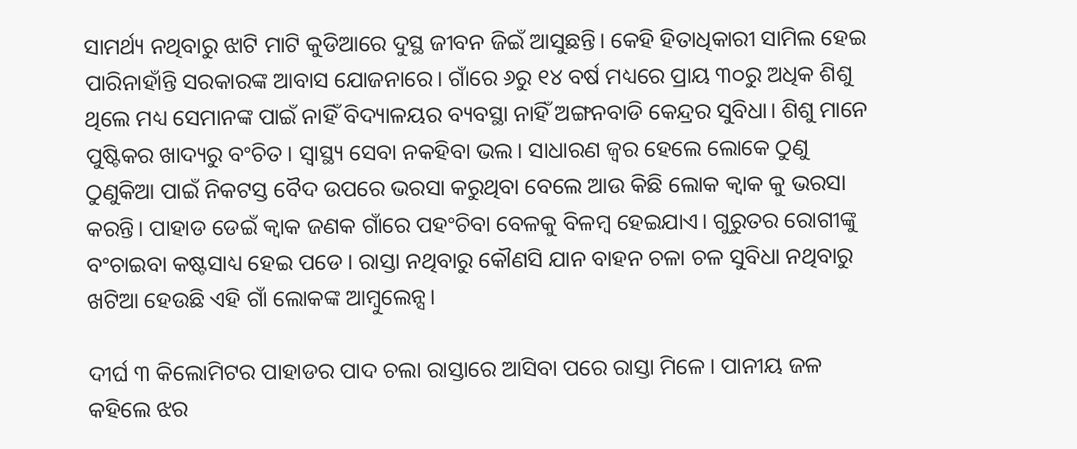ସାମର୍ଥ୍ୟ ନଥିବାରୁ ଝାଟି ମାଟି କୁଡିଆରେ ଦୁସ୍ଥ ଜୀବନ ଜିଇଁ ଆସୁଛନ୍ତି। କେହି ହିତାଧିକାରୀ ସାମିଲ ହେଇ ପାରିନାହାଁନ୍ତି ସରକାରଙ୍କ ଆବାସ ଯୋଜନାରେ। ଗାଁରେ ୬ରୁ ୧୪ ବର୍ଷ ମଧ୍ୟରେ ପ୍ରାୟ ୩୦ରୁ ଅଧିକ ଶିଶୁ ଥିଲେ ମଧ୍ୟ ସେମାନଙ୍କ ପାଇଁ ନାହିଁ ବିଦ୍ୟାଳୟର ବ୍ୟବସ୍ଥା ନାହିଁ ଅଙ୍ଗନବାଡି କେନ୍ଦ୍ରର ସୁବିଧା। ଶିଶୁ ମାନେ ପୁଷ୍ଟିକର ଖାଦ୍ୟରୁ ବଂଚିତ। ସ୍ୱାସ୍ଥ୍ୟ ସେବା ନକହିବା ଭଲ। ସାଧାରଣ ଜ୍ୱର ହେଲେ ଲୋକେ ଠୁଣୁ ଠୁଣୁକିଆ ପାଇଁ ନିକଟସ୍ତ ବୈଦ ଉପରେ ଭରସା କରୁଥିବା ବେଲେ ଆଉ କିଛି ଲୋକ କ୍ୱାକ କୁ ଭରସା କରନ୍ତି। ପାହାଡ ଡେଇଁ କ୍ୱାକ ଜଣକ ଗାଁରେ ପହଂଚିବା ବେଳକୁ ବିଳମ୍ବ ହେଇଯାଏ। ଗୁରୁତର ରୋଗୀଙ୍କୁ ବଂଚାଇବା କଷ୍ଟସାଧ୍ୟ ହେଇ ପଡେ। ରାସ୍ତା ନଥିବାରୁ କୌଣସି ଯାନ ବାହନ ଚଳା ଚଳ ସୁବିଧା ନଥିବାରୁ ଖଟିଆ ହେଉଛି ଏହି ଗାଁ ଲୋକଙ୍କ ଆମ୍ବୁଲେନ୍ସ।

ଦୀର୍ଘ ୩ କିଲୋମିଟର ପାହାଡର ପାଦ ଚଲା ରାସ୍ତାରେ ଆସିବା ପରେ ରାସ୍ତା ମିଳେ। ପାନୀୟ ଜଳ କହିଲେ ଝର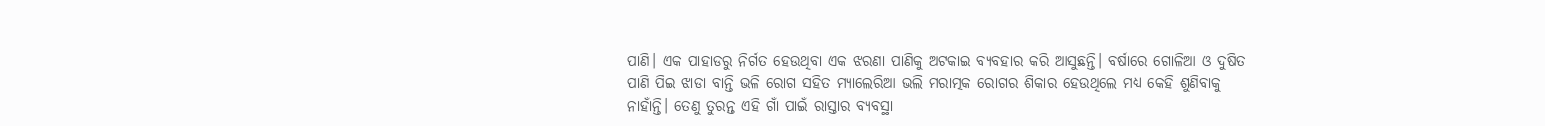ପାଣି। ଏକ ପାହାଡରୁ ନିର୍ଗତ ହେଉଥିବା ଏକ ଝରଣା ପାଣିକୁ ଅଟକାଇ ବ୍ୟବହାର କରି ଆସୁଛନ୍ତି। ବର୍ଷାରେ ଗୋଳିଆ ଓ ଦୁଷିତ ପାଣି ପିଇ ଝାଡା ବାନ୍ତି ଭଳି ରୋଗ ସହିତ ମ୍ୟାଲେରିଆ ଭଲି ମରାତ୍ମକ ରୋଗର ଶିକାର ହେଉଥିଲେ ମଧ୍ୟ କେହି ଶୁଣିବାକୁ ନାହାଁନ୍ତି। ତେଣୁ ତୁରନ୍ତ ଏହି ଗାଁ ପାଇଁ ରାସ୍ତାର ବ୍ୟବସ୍ଥା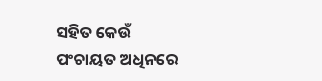ସହିତ କେଉଁ ପଂଚାୟତ ଅଧିନରେ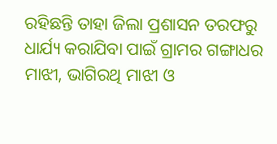ରହିଛନ୍ତି ତାହା ଜିଲା ପ୍ରଶାସନ ତରଫରୁ ଧାର୍ଯ୍ୟ କରାଯିବା ପାଇଁ ଗ୍ରାମର ଗଙ୍ଗାଧର ମାଝୀ, ଭାଗିରଥି ମାଝୀ ଓ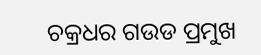ଚକ୍ରଧର ଗଉଡ ପ୍ରମୁଖ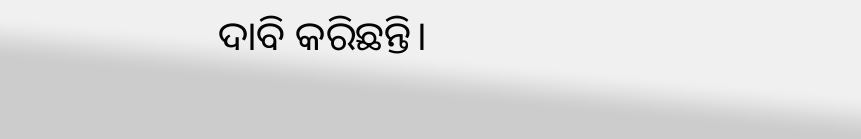ଦାବି କରିଛନ୍ତି।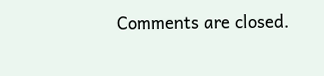Comments are closed.